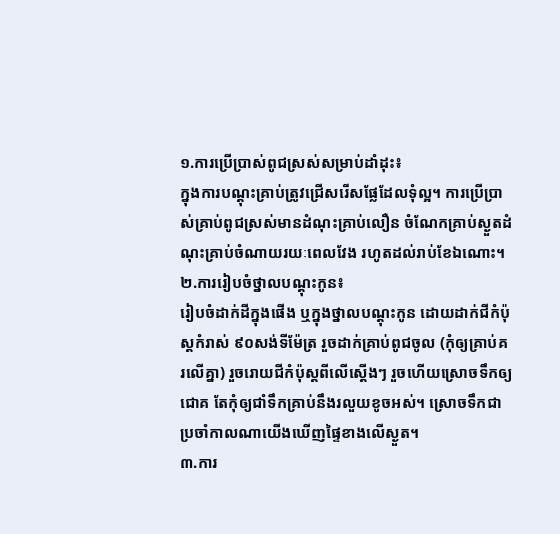១.ការប្រើប្រាស់ពូជស្រស់សម្រាប់ដាំដុះ៖
ក្នុងការបណ្តុះគ្រាប់ត្រូវជ្រើសរើសផ្លែដែលទុំល្អ។ ការប្រើប្រាស់គ្រាប់ពូជស្រស់មានដំណុះគ្រាប់លឿន ចំណែកគ្រាប់ស្ងួតដំណុះគ្រាប់ចំណាយរយៈពេលវែង រហូតដល់រាប់ខែឯណោះ។
២.ការរៀបចំថ្នាលបណ្តុះកូន៖
រៀបចំដាក់ដីក្នុងផើង ឬក្នុងថ្នាលបណ្តុះកូន ដោយដាក់ជីកំប៉ុស្តកំរាស់ ៩០សង់ទីម៉ែត្រ រួចដាក់គ្រាប់ពូជចូល (កុំឲ្យគ្រាប់គរលើគ្នា) រួចរោយជីកំប៉ុស្តពីលើស្តើងៗ រួចហើយស្រោចទឹកឲ្យជោគ តែកុំឲ្យជាំទឹកគ្រាប់នឹងរលួយខូចអស់។ ស្រោចទឹកជាប្រចាំកាលណាយើងឃើញផ្ទៃខាងលើស្ងួត។
៣.ការ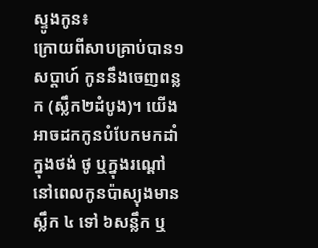ស្ទូងកូន៖
ក្រោយពីសាបគ្រាប់បាន១សប្តាហ៍ កូននឹងចេញពន្លក (ស្លឹក២ដំបូង)។ យើងអាចដកកូនបំបែកមកដាំក្នុងថង់ ថូ ឬក្នុងរណ្តៅ នៅពេលកូនប៉ាស្យុងមានស្លឹក ៤ ទៅ ៦សន្លឹក ឬ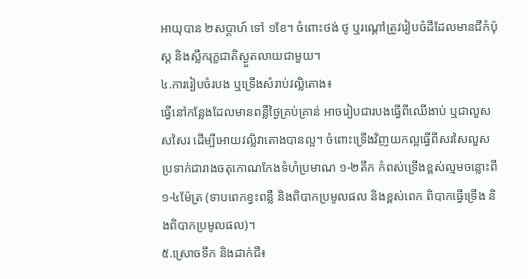អាយុបាន ២សប្តាហ៍ ទៅ ១ខែ។ ចំពោះថង់ ថូ ឬរណ្តៅត្រូវរៀបចំដីដែលមានជីកំប៉ុស្ត និងស្លឹករុក្ខជាតិស្ងួតលាយជាមួយ។
៤.ការរៀបចំរបង ឬទ្រើងសំរាប់វល្លិតោង៖
ធ្វើនៅកន្លែងដែលមានពន្លឺថ្ងៃគ្រប់គ្រាន់ អាចរៀបជារបងធ្វើពីឈើងាប់ ឬជាលួសសសៃរ ដើម្បីអោយវល្លិវាតោងបានល្អ។ ចំពោះទ្រើងវិញយកល្អធ្វើពីសរសៃលួសប្រទាក់ជារាងចតុកោណកែងទំហំប្រមាណ ១-២តឹក កំពស់ទ្រើងខ្ពស់ល្មមចន្លោះពី ១-៤ម៉ែត្រ (ទាបពេកខ្វះពន្លឺ និងពិបាកប្រមូលផល និងខ្ពស់ពេក ពិបាកធ្វើទ្រើង និងពិបាកប្រមូលផល)។
៥.ស្រោចទឹក និងដាក់ជី៖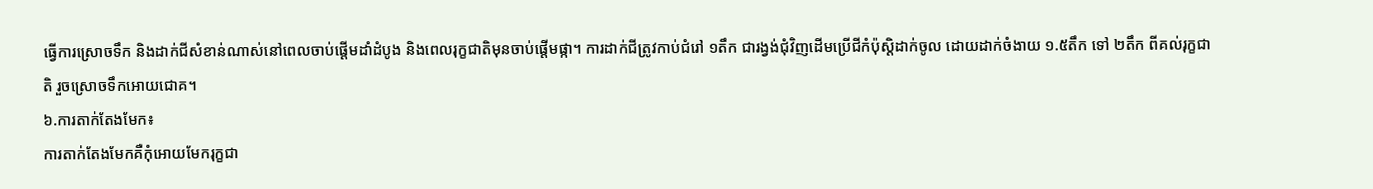ធ្វើការស្រោចទឹក និងដាក់ជីសំខាន់ណាស់នៅពេលចាប់ផ្តើមដាំដំបូង និងពេលរុក្ខជាតិមុនចាប់ផ្តើមផ្កា។ ការដាក់ជីត្រូវកាប់ជំរៅ ១តឹក ជារង្វង់ជុំវិញដើមប្រើជីកំប៉ុស្តិដាក់ចូល ដោយដាក់ចំងាយ ១.៥តឹក ទៅ ២តឹក ពីគល់រុក្ខជាតិ រួចស្រោចទឹកអោយជោគ។
៦.ការតាក់តែងមែក៖
ការតាក់តែងមែកគឺកុំអោយមែករុក្ខជា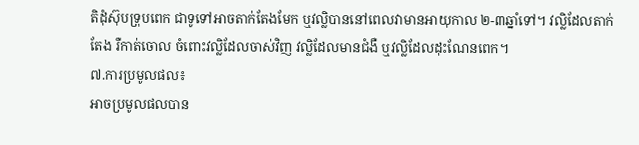តិដុំស៊ុបទ្រុបពេក ជាទូទៅអាចតាក់តែងមែក ឬវល្លិបាននៅពេលវាមានអាយុកាល ២-៣ឆ្នាំទៅ។ វល្លិដែលតាក់តែង រឺកាត់ចោល ចំពោះវល្លិដែលចាស់វិញ វល្លិដែលមានជំងឺ ឬវល្លិដែលដុះណែនពេក។
៧.ការប្រមូលផល៖
អាចប្រមូលផលបាន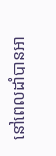នៅពេលដាំបានអា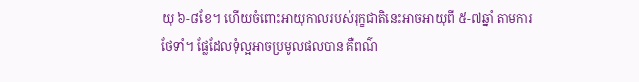យុ ៦-៨ខែ។ ហើយចំពោះអាយុកាលរបស់រុក្ខជាតិនេះអាចអាយុពី ៥-៧ឆ្នាំ តាមការថែទាំ។ ផែ្លដែលទុំល្អអាចប្រមូលផលបាន គឺពណ៌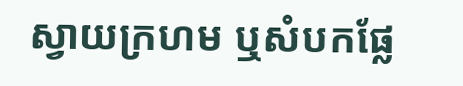ស្វាយក្រហម ឬសំបកផ្លែ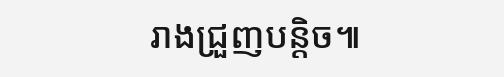រាងជ្រួញបន្តិច៕